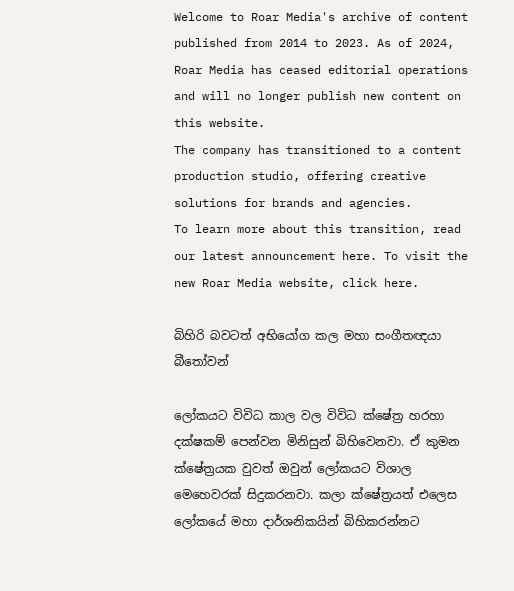Welcome to Roar Media's archive of content published from 2014 to 2023. As of 2024, Roar Media has ceased editorial operations and will no longer publish new content on this website.
The company has transitioned to a content production studio, offering creative solutions for brands and agencies.
To learn more about this transition, read our latest announcement here. To visit the new Roar Media website, click here.

බිහිරි බවටත් අභියෝග කල මහා සංගීතඥයා බීතෝවන්

ලෝකයට විවිධ කාල වල විවිධ ක්ෂේත්‍ර හරහා දක්ෂකම් පෙන්වන මිනිසුන් බිහිවෙනවා. ඒ කුමන ක්ෂේත්‍රයක වුවත් ඔවුන් ලෝකයට විශාල මෙහෙවරක් සිදුකරනවා. කලා ක්ෂේත්‍රයත් එලෙස ලෝකයේ මහා දාර්ශනිකයින් බිහිකරන්නට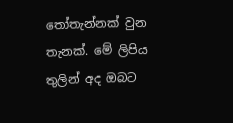තෝතැන්නක් වුන තැනක්. මේ ලිපිය තුලින් අද ඔබට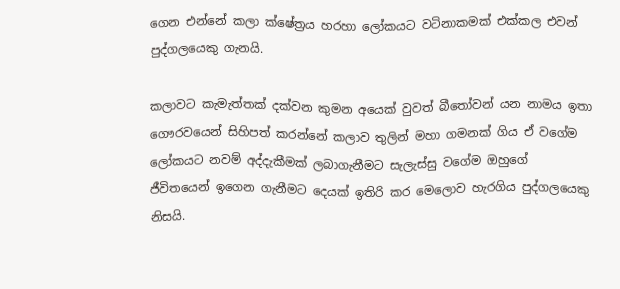ගෙන එන්නේ කලා ක්ෂේත්‍රය හරහා ලෝකයට වටිනාකමක් එක්කල එවන් පුද්ගලයෙකු ගැනයි.

කලාවට කැමැත්තක් දක්වන කුමන අයෙක් වුවත් බීතෝවන් යන නාමය ඉතා ගෞරවයෙන් සිහිපත් කරන්නේ කලාව තුලින් මහා ගමනක් ගිය ඒ වගේම ලෝකයට නවම් අද්දැකීමක් ලබාගැනීමට සැලැස්සු වගේම ඔහුගේ ජීවිතයෙන් ඉගෙන ගැනීමට දෙයක් ඉතිරි කර මෙලොව හැරගිය පුද්ගලයෙකු නිසයි.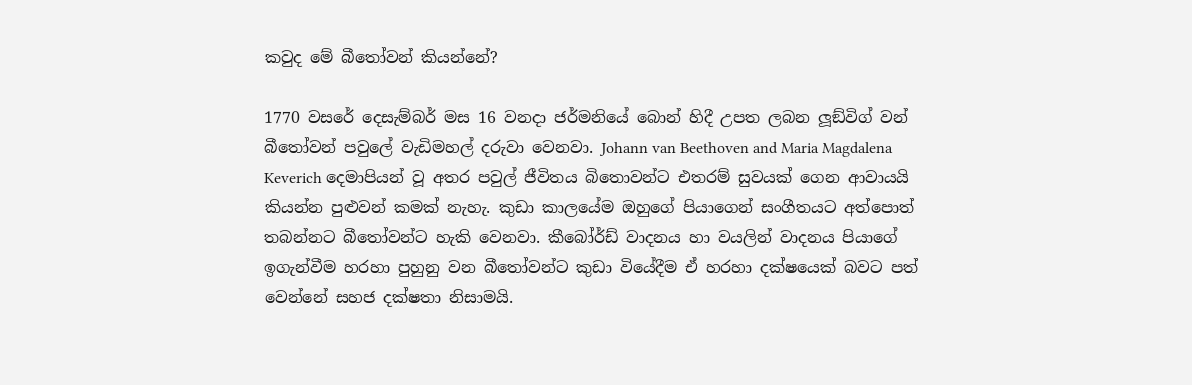කවුද මේ බීතෝවන් කියන්නේ?

1770 වසරේ දෙසැම්බර් මස 16 වනදා ජර්මනියේ බොන් හිදී උපත ලබන ලූඞ්විග් වන් බීතෝවන් පවුලේ වැඩිමහල් දරුවා වෙනවා. Johann van Beethoven and Maria Magdalena Keverich දෙමාපියන් වූ අතර පවුල් ජීවිතය බිතොවන්ට එතරම් සුවයක් ගෙන ආවායයි කියන්න පුළුවන් කමක් නැහැ. කුඩා කාලයේම ඔහුගේ පියාගෙන් සංගීතයට අත්පොත් තබන්නට බීතෝවන්ට හැකි වෙනවා. කීබෝර්ඩ් වාදනය හා වයලින් වාදනය පියාගේ ඉගැන්වීම හරහා පුහුනු වන බීතෝවන්ට කුඩා වියේදීම ඒ හරහා දක්ෂයෙක් බවට පත් වෙන්නේ සහජ දක්ෂතා නිසාමයි.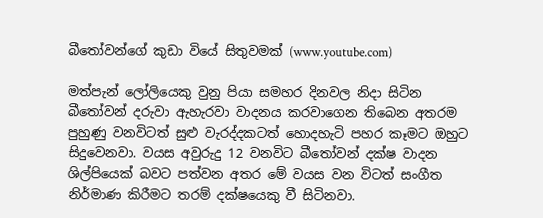බීතෝවන්ගේ කුඩා වියේ සිතුවමක් (www.youtube.com)

මත්පැන් ලෝලියෙකු වුනු පියා සමහර දිනවල නිදා සිටින බීතෝවන් දරුවා ඇහැරවා වාදනය කරවාගෙන තිබෙන අතරම පුහුණු වනවිටත් සුළු වැරද්දකටත් හොදහැටි පහර කෑමට ඔහුට සිදුවෙනවා. වයස අවුරුදු 12 වනවිට බීතෝවන් දක්ෂ වාදන ශිල්පියෙක් බවට පත්වන අතර මේ වයස වන විටත් සංගීත නිර්මාණ කිරීමට තරම් දක්ෂයෙකු වී සිටිනවා.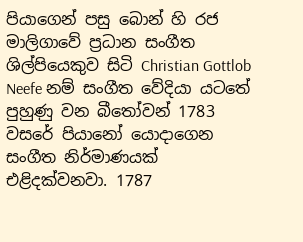පියාගෙන් පසු බොන් හි රජ මාලිගාවේ ප්‍රධාන සංගීත ශිල්පියෙකුව සිටි Christian Gottlob Neefe නම් සංගීත වේදියා යටතේ පුහුණු වන බීතෝවන් 1783 වසරේ පියානෝ යොදාගෙන සංගීත නිර්මාණයක් එළිදක්වනවා. 1787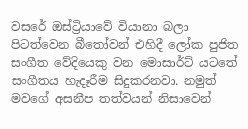වසරේ ඔස්ට්‍රියාවේ වියානා බලා පිටත්වෙන බීතෝවන් එහිදී ලෝක පුජිත සංගීත වේදියෙකු වන මොසාර්ට් යටතේ සංගීතය හැදෑරීම සිදුකරනවා. නමුත් මවගේ අසනීප තත්වයන් නිසාවෙන්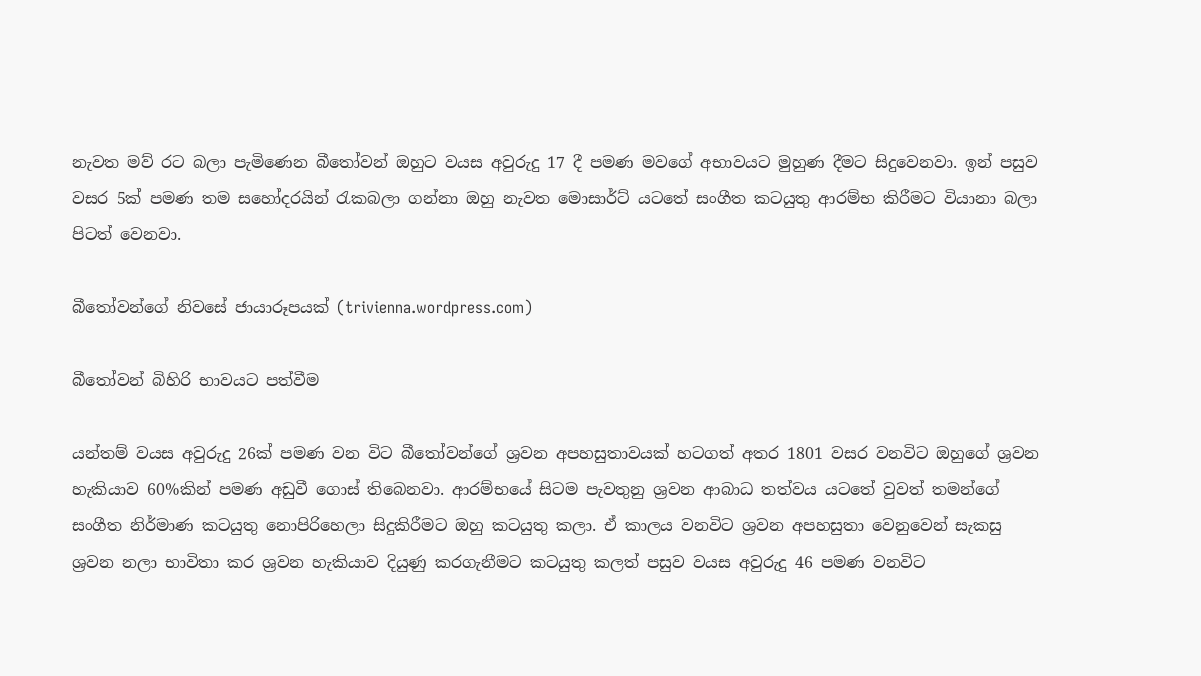නැවත මව් රට බලා පැමිණෙන බීතෝවන් ඔහුට වයස අවුරුදු 17 දී පමණ මවගේ අභාවයට මුහුණ දීමට සිදුවෙනවා. ඉන් පසුව වසර 5ක් පමණ තම සහෝදරයින් රැකබලා ගන්නා ඔහු නැවත මොසාර්ට් යටතේ සංගීත කටයුතු ආරම්භ කිරීමට වියානා බලා පිටත් වෙනවා.

බීතෝවන්ගේ නිවසේ ජායාරූපයක් (trivienna.wordpress.com)

බීතෝවන් බිහිරි භාවයට පත්වීම

යන්තම් වයස අවුරුදු 26ක් පමණ වන විට බීතෝවන්ගේ ශ්‍රවන අපහසුතාවයක් හටගත් අතර 1801 වසර වනවිට ඔහුගේ ශ්‍රවන හැකියාව 60%කින් පමණ අඩුවී ගොස් තිබෙනවා. ආරම්භයේ සිටම පැවතුනු ශ්‍රවන ආබාධ තත්වය යටතේ වුවත් තමන්ගේ සංගීත නිර්මාණ කටයුතු නොපිරිහෙලා සිදුකිරීමට ඔහු කටයුතු කලා. ඒ කාලය වනවිට ශ්‍රවන අපහසුතා වෙනුවෙන් සැකසු ශ්‍රවන නලා භාවිතා කර ශ්‍රවන හැකියාව දියුණු කරගැනීමට කටයුතු කලත් පසුව වයස අවුරුදු 46 පමණ වනවිට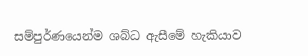සම්පුර්ණයෙන්ම ශබ්ධ ඇසීමේ හැකියාව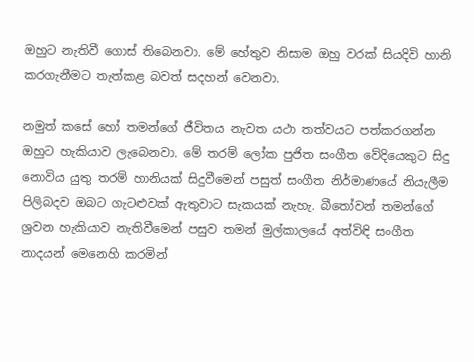ඔහුට නැතිවී ගොස් තිබෙනවා. මේ හේතුව නිසාම ඔහු වරක් සියදිවි හානි කරගැනීමට තැත්කළ බවත් සදහන් වෙනවා.

නමුත් කසේ හෝ තමන්ගේ ජීවිතය නැවත යථා තත්වයට පත්කරගන්න ඔහුට හැකියාව ලැබෙනවා. මේ තරම් ලෝක පුජිත සංගීත වේදියෙකුට සිදු නොවිය යුතු තරම් හානියක් සිදුවීමෙන් පසුත් සංගීත නිර්මාණයේ නියැලීම පිලිබදව ඔබට ගැටළුවක් ඇතුවාට සැකයක් නැහැ. බීතෝවන් තමන්ගේ ශ්‍රවන හැකියාව නැතිවීමෙන් පසුව තමන් මුල්කාලයේ අත්විඳි සංගීත නාදයන් මෙනෙහි කරමින්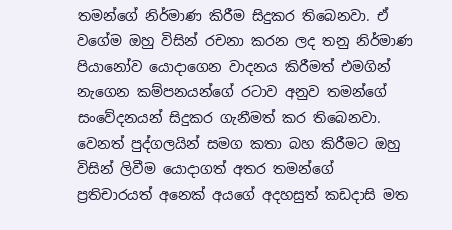තමන්ගේ නිර්මාණ කිරීම සිදුකර තිබෙනවා. ඒ වගේම ඔහු විසින් රචනා කරන ලද තනු නිර්මාණ පියානෝව යොදාගෙන වාදනය කිරීමත් එමගින් නැගෙන කම්පනයන්ගේ රටාව අනුව තමන්ගේ සංවේදනයන් සිදුකර ගැනීමත් කර තිබෙනවා. වෙනත් පුද්ගලයින් සමග කතා බහ කිරීමට ඔහු විසින් ලිවීම යොදාගත් අතර තමන්ගේ ප්‍රතිචාරයත් අනෙක් අයගේ අදහසුත් කඩදාසි මත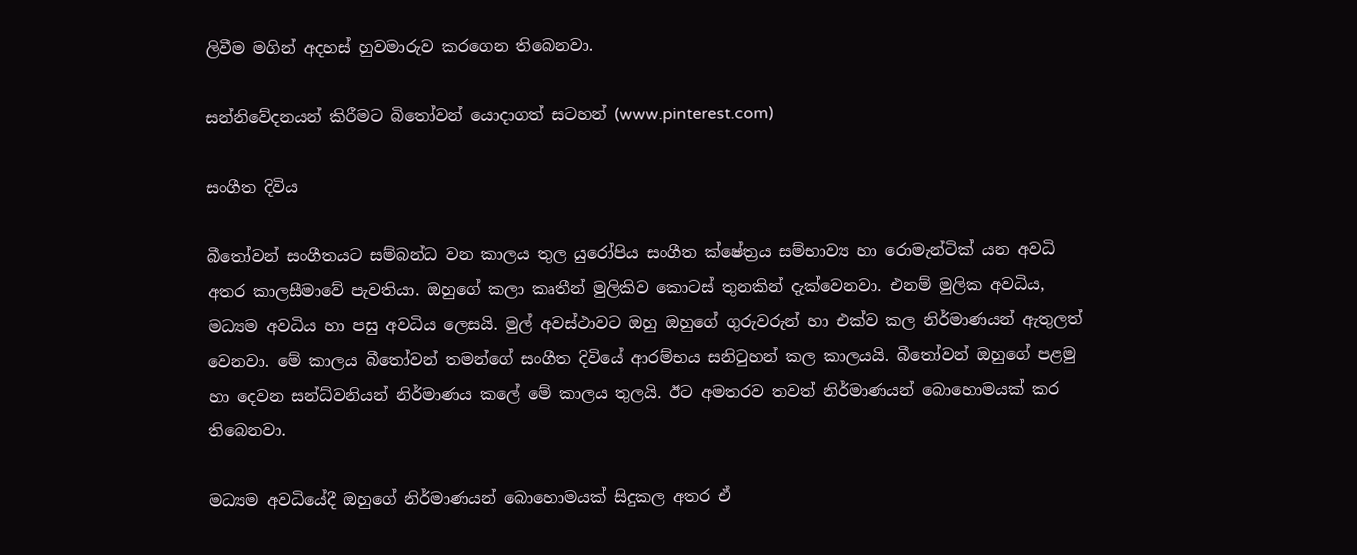ලිවීම මගින් අදහස් හුවමාරුව කරගෙන තිබෙනවා.

සන්නිවේදනයන් කිරීමට බිතෝවන් යොදාගත් සටහන් (www.pinterest.com)

සංගීත දිවිය

බීතෝවන් සංගීතයට සම්බන්ධ වන කාලය තුල යුරෝපිය සංගීත ක්ෂේත්‍රය සම්භාව්‍ය හා රොමැන්ටික් යන අවධි අතර කාලසීමාවේ පැවතියා. ඔහුගේ කලා කෘතීන් මුලිකිව කොටස් තුනකින් දැක්වෙනවා. එනම් මුලික අවධිය, මධ්‍යම අවධිය හා පසු අවධිය ලෙසයි. මුල් අවස්ථාවට ඔහු ඔහුගේ ගුරුවරුන් හා එක්ව කල නිර්මාණයන් ඇතුලත් වෙනවා. මේ කාලය බීතෝවන් තමන්ගේ සංගීත දිවියේ ආරම්භය සනිටුහන් කල කාලයයි. බීතෝවන් ඔහුගේ පළමු හා දෙවන සන්ධ්වනියන් නිර්මාණය කලේ මේ කාලය තුලයි. ඊට අමතරව තවත් නිර්මාණයන් බොහොමයක් කර තිබෙනවා.

මධ්‍යම අවධියේදී ඔහුගේ නිර්මාණයන් බොහොමයක් සිදුකල අතර ඒ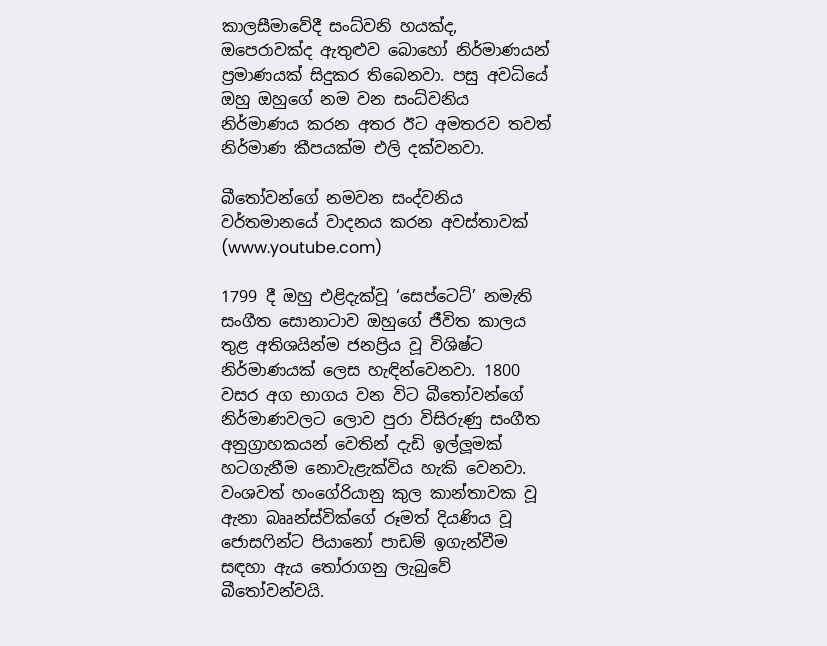කාලසීමාවේදී සංධ්වනි හයක්ද, ඔපෙරාවක්ද ඇතුළුව බොහෝ නිර්මාණයන් ප්‍රමාණයක් සිදුකර තිබෙනවා. පසු අවධියේ ඔහු ඔහුගේ නම වන සංධ්වනිය නිර්මාණය කරන අතර ඊට අමතරව තවත් නිර්මාණ කීපයක්ම එලි දක්වනවා.

බීතෝවන්ගේ නමවන සංද්වනිය වර්තමානයේ වාදනය කරන අවස්තාවක් (www.youtube.com)

1799 දී ඔහු එළිදැක්වූ ‘සෙප්ටෙට්’ නමැති සංගීත සොනාටාව ඔහුගේ ජීවිත කාලය තුළ අතිශයින්ම ජනප්‍රිය වූ විශිෂ්ට නිර්මාණයක් ලෙස හැඳින්වෙනවා. 1800 වසර අග භාගය වන විට බීතෝවන්ගේ නිර්මාණවලට ලොව පුරා විසිරුණු සංගීත අනුග්‍රාහකයන් වෙතින් දැඩි ඉල්ලූමක් හටගැනීම නොවැළැක්විය හැකි වෙනවා. වංශවත් හංගේරියානු කුල කාන්තාවක වූ ඇනා බෲන්ස්වික්ගේ රූමත් දියණිය වූ ජොසෆින්ට පියානෝ පාඩම් ඉගැන්වීම සඳහා ඇය තෝරාගනු ලැබුවේ බීතෝවන්වයි.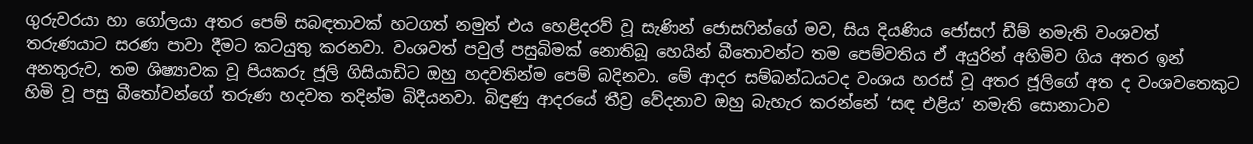ගුරුවරයා හා ගෝලයා අතර පෙම් සබඳතාවක් හටගත් නමුත් එය හෙළිදරව් වූ සැණින් ජොසෆින්ගේ මව, සිය දියණිය ජෝසෆ් ඩීම් නමැති වංශවත් තරුණයාට සරණ පාවා දීමට කටයුතු කරනවා. වංශවත් පවුල් පසුබිමක් නොතිබූ හෙයින් බීතොවන්ට තම පෙම්වතිය ඒ අයුරින් අහිමිව ගිය අතර ඉන් අනතුරුව, තම ශිෂ්‍යාවක වූ පියකරු ජූලි ගිසියාඩිට ඔහු හදවතින්ම පෙම් බදිනවා. මේ ආදර සම්බන්ධයටද වංශය හරස් වූ අතර ජූලිගේ අත ද වංශවතෙකුට හිමි වූ පසු බීතෝවන්ගේ තරුණ හදවත තදින්ම බිදීයනවා. බිඳුණු ආදරයේ තීව්‍ර වේදනාව ඔහු බැහැර කරන්නේ ‘සඳ එළිය’ නමැති සොනාටාව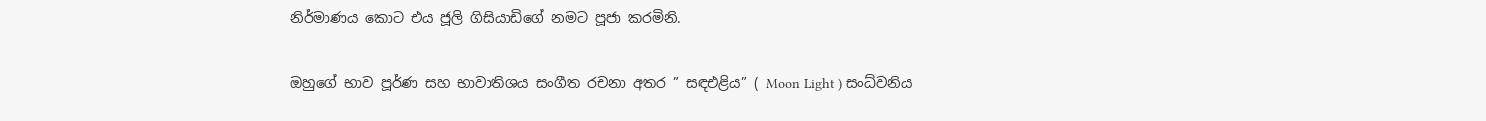නිර්මාණය කොට එය ජූලි ගිසියාඩිගේ නමට පූජා කරමිනි.

ඔහුගේ භාව පූර්ණ සහ භාවාතිශය සංගීත රචනා අතර ” සඳඑළිය” ( Moon Light ) සංධ්වනිය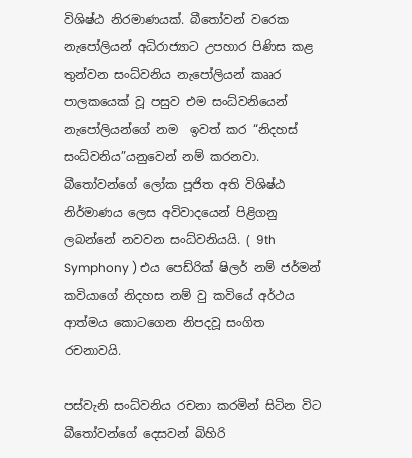විශිෂ්ඨ නිරමාණයක්. බීතෝවන් වරෙක නැපෝලියන් අධිරාජ්‍යාට උපහාර පිණිස කළ තුන්වන සංධ්වනිය නැපෝලියන් කෲර පාලකයෙක් වූ පසුව එම සංධ්වනියෙන් නැපෝලියන්ගේ නම  ඉවත් කර “නිදහස් සංධ්වනිය”යනුවෙන් නම් කරනවා. බීතෝවන්ගේ ලෝක පූජිත අති විශිෂ්ඨ නිර්මාණය ලෙස අවිවාදයෙන් පිළිගනු ලබන්නේ නවවන සංධ්වනියයි. ( 9th Symphony ) එය පෙඩ්රික් ෂිලර් නම් ජර්මන් කවියාගේ නිදහස නම් වු කවියේ අර්ථය ආත්මය කොටගෙන නිපදවූ සංගිත රචනාවයි.

පස්වැනි සංධ්වනිය රචනා කරමින් සිටින විට බීතෝවන්ගේ දෙසවන් බිහිරි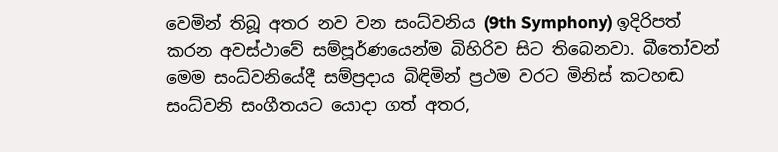වෙමින් තිබූ අතර නව වන සංධ්වනිය (9th Symphony) ඉදිරිපත් කරන අවස්ථාවේ සම්පූර්ණයෙන්ම බිහිරිව සිට තිබෙනවා. බීතෝවන්  මෙම සංධ්වනියේදී සම්ප්‍රදාය බිඳිමින් ප්‍රථම වරට මිනිස් කටහඬ සංධ්වනි සංගීතයට යොදා ගත් අතර,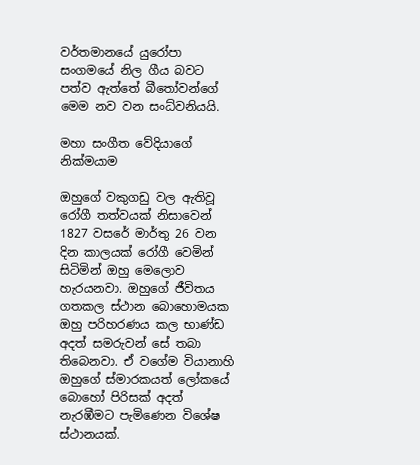වර්තමානයේ යුරෝපා සංගමයේ නිල ගීය බවට පත්ව ඇත්තේ බීතෝවන්ගේ මෙම නව වන සංධ්වනියයි.

මහා සංගීත වේදියාගේ නික්මයාම

ඔහුගේ වකුගඩු වල ඇතිවූ රෝගී තත්වයක් නිසාවෙන් 1827 වසරේ මාර්තු 26 වන දින කාලයක් රෝගී වෙමින් සිටිමින් ඔහු මෙලොව හැරයනවා. ඔහුගේ ජීවිතය ගතකල ස්ථාන බොහොමයක ඔහු පරිහරණය කල භාණ්ඩ අදත් සමරුවන් සේ තබා තිබෙනවා. ඒ වගේම වියානාහි ඔහුගේ ස්මාරකයත් ලෝකයේ බොහෝ පිරිසක් අදත් නැරඹීමට පැමිණෙන විශේෂ ස්ථානයක්.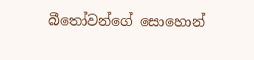බීතෝවන්ගේ සොහොන්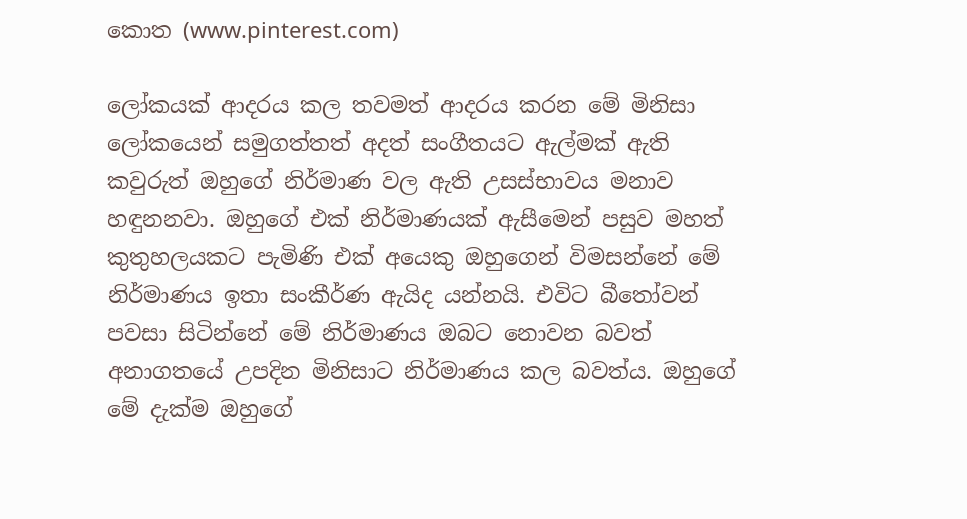කොත (www.pinterest.com)

ලෝකයක් ආදරය කල තවමත් ආදරය කරන මේ මිනිසා ලෝකයෙන් සමුගත්තත් අදත් සංගීතයට ඇල්මක් ඇති කවුරුත් ඔහුගේ නිර්මාණ වල ඇති උසස්භාවය මනාව හඳුනනවා. ඔහුගේ එක් නිර්මාණයක් ඇසීමෙන් පසුව මහත් කුතුහලයකට පැමිණි එක් අයෙකු ඔහුගෙන් විමසන්නේ මේ නිර්මාණය ඉතා සංකීර්ණ ඇයිද යන්නයි. එවිට බීතෝවන් පවසා සිටින්නේ මේ නිර්මාණය ඔබට නොවන බවත් අනාගතයේ උපදින මිනිසාට නිර්මාණය කල බවත්ය. ඔහුගේ මේ දැක්ම ඔහුගේ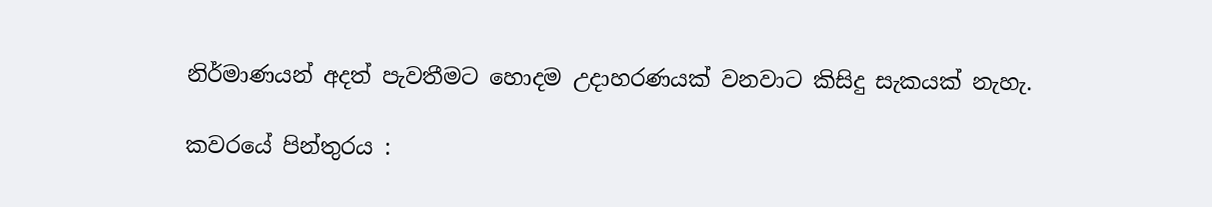නිර්මාණයන් අදත් පැවතීමට හොදම උදාහරණයක් වනවාට කිසිදු සැකයක් නැහැ.

කවරයේ පින්තුරය :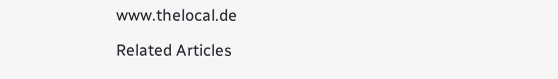www.thelocal.de

Related Articles